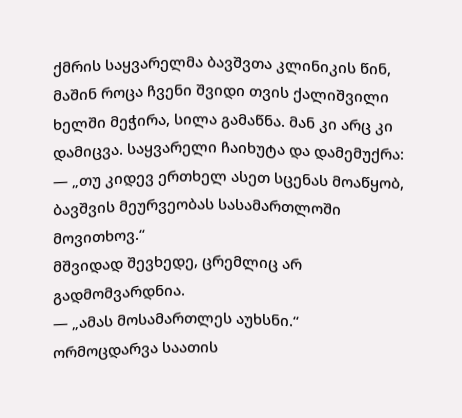ქმრის საყვარელმა ბავშვთა კლინიკის წინ, მაშინ როცა ჩვენი შვიდი თვის ქალიშვილი ხელში მეჭირა, სილა გამაწნა. მან კი არც კი დამიცვა. საყვარელი ჩაიხუტა და დამემუქრა:
— „თუ კიდევ ერთხელ ასეთ სცენას მოაწყობ, ბავშვის მეურვეობას სასამართლოში მოვითხოვ.“
მშვიდად შევხედე, ცრემლიც არ გადმომვარდნია.
— „ამას მოსამართლეს აუხსნი.“
ორმოცდარვა საათის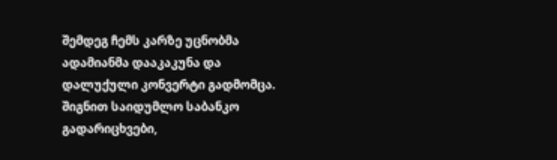შემდეგ ჩემს კარზე უცნობმა ადამიანმა დააკაკუნა და დალუქული კონვერტი გადმომცა.
შიგნით საიდუმლო საბანკო გადარიცხვები,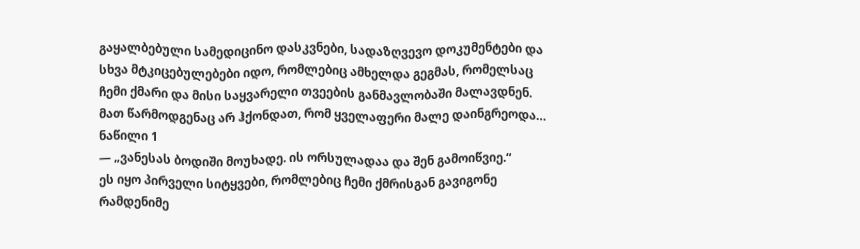გაყალბებული სამედიცინო დასკვნები, სადაზღვევო დოკუმენტები და სხვა მტკიცებულებები იდო, რომლებიც ამხელდა გეგმას, რომელსაც ჩემი ქმარი და მისი საყვარელი თვეების განმავლობაში მალავდნენ.
მათ წარმოდგენაც არ ჰქონდათ, რომ ყველაფერი მალე დაინგრეოდა…
ნაწილი 1
— „ვანესას ბოდიში მოუხადე. ის ორსულადაა და შენ გამოიწვიე.“
ეს იყო პირველი სიტყვები, რომლებიც ჩემი ქმრისგან გავიგონე რამდენიმე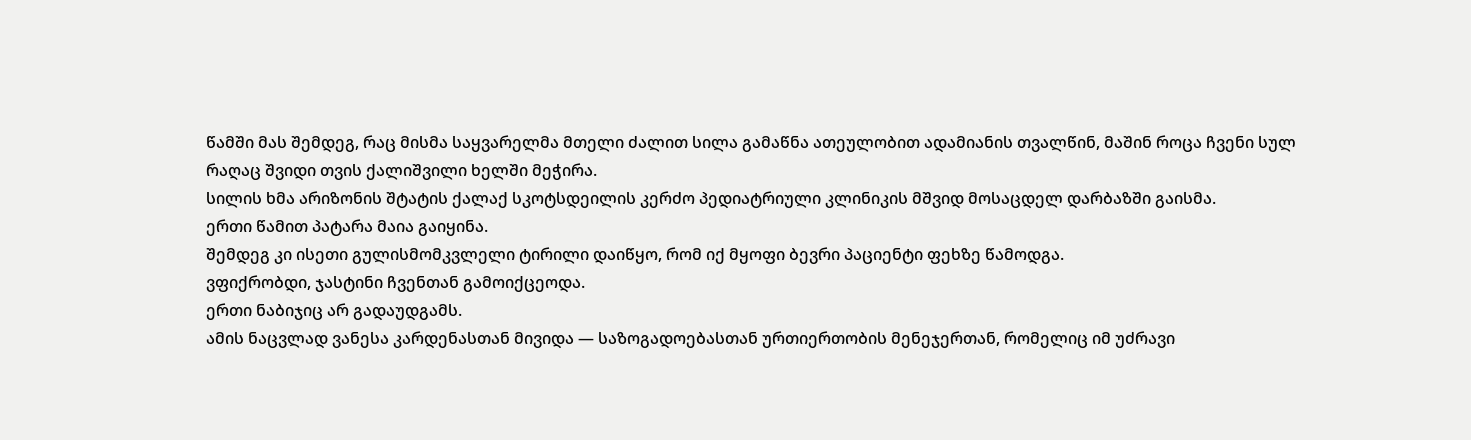წამში მას შემდეგ, რაც მისმა საყვარელმა მთელი ძალით სილა გამაწნა ათეულობით ადამიანის თვალწინ, მაშინ როცა ჩვენი სულ რაღაც შვიდი თვის ქალიშვილი ხელში მეჭირა.
სილის ხმა არიზონის შტატის ქალაქ სკოტსდეილის კერძო პედიატრიული კლინიკის მშვიდ მოსაცდელ დარბაზში გაისმა.
ერთი წამით პატარა მაია გაიყინა.
შემდეგ კი ისეთი გულისმომკვლელი ტირილი დაიწყო, რომ იქ მყოფი ბევრი პაციენტი ფეხზე წამოდგა.
ვფიქრობდი, ჯასტინი ჩვენთან გამოიქცეოდა.
ერთი ნაბიჯიც არ გადაუდგამს.
ამის ნაცვლად ვანესა კარდენასთან მივიდა — საზოგადოებასთან ურთიერთობის მენეჯერთან, რომელიც იმ უძრავი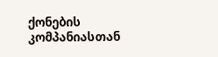ქონების კომპანიასთან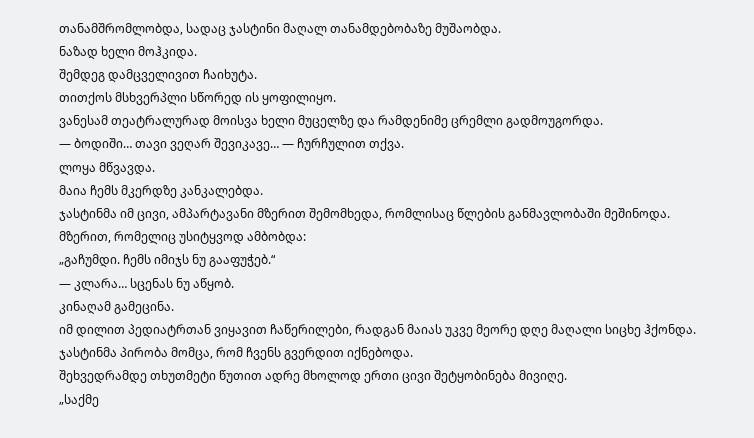თანამშრომლობდა, სადაც ჯასტინი მაღალ თანამდებობაზე მუშაობდა.
ნაზად ხელი მოჰკიდა.
შემდეგ დამცველივით ჩაიხუტა.
თითქოს მსხვერპლი სწორედ ის ყოფილიყო.
ვანესამ თეატრალურად მოისვა ხელი მუცელზე და რამდენიმე ცრემლი გადმოუგორდა.
— ბოდიში… თავი ვეღარ შევიკავე… — ჩურჩულით თქვა.
ლოყა მწვავდა.
მაია ჩემს მკერდზე კანკალებდა.
ჯასტინმა იმ ცივი, ამპარტავანი მზერით შემომხედა, რომლისაც წლების განმავლობაში მეშინოდა.
მზერით, რომელიც უსიტყვოდ ამბობდა:
„გაჩუმდი. ჩემს იმიჯს ნუ გააფუჭებ.“
— კლარა… სცენას ნუ აწყობ.
კინაღამ გამეცინა.
იმ დილით პედიატრთან ვიყავით ჩაწერილები, რადგან მაიას უკვე მეორე დღე მაღალი სიცხე ჰქონდა.
ჯასტინმა პირობა მომცა, რომ ჩვენს გვერდით იქნებოდა.
შეხვედრამდე თხუთმეტი წუთით ადრე მხოლოდ ერთი ცივი შეტყობინება მივიღე.
„საქმე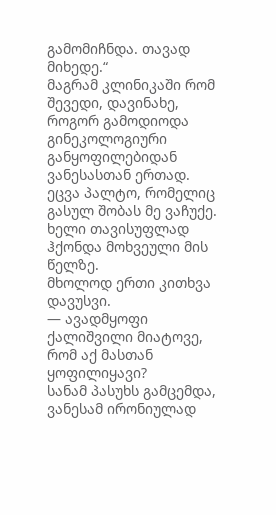გამომიჩნდა. თავად მიხედე.“
მაგრამ კლინიკაში რომ შევედი, დავინახე, როგორ გამოდიოდა გინეკოლოგიური განყოფილებიდან ვანესასთან ერთად.
ეცვა პალტო, რომელიც გასულ შობას მე ვაჩუქე.
ხელი თავისუფლად ჰქონდა მოხვეული მის წელზე.
მხოლოდ ერთი კითხვა დავუსვი.
— ავადმყოფი ქალიშვილი მიატოვე, რომ აქ მასთან ყოფილიყავი?
სანამ პასუხს გამცემდა, ვანესამ ირონიულად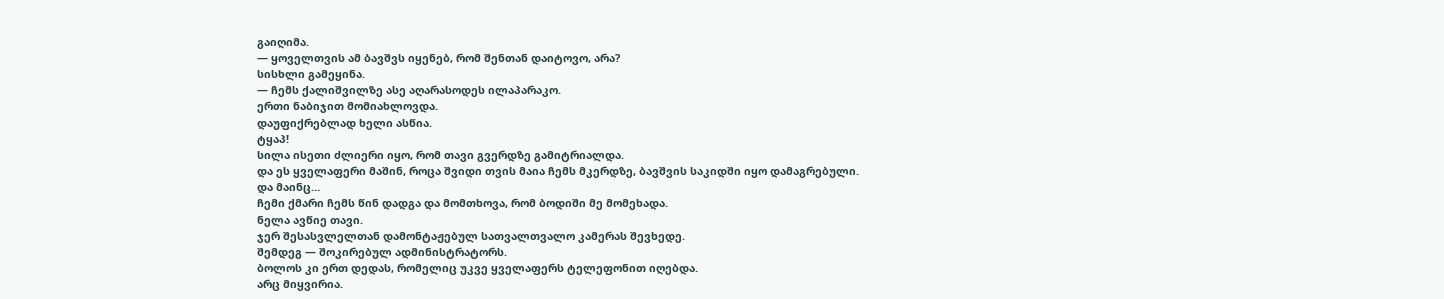გაიღიმა.
— ყოველთვის ამ ბავშვს იყენებ, რომ შენთან დაიტოვო, არა?
სისხლი გამეყინა.
— ჩემს ქალიშვილზე ასე აღარასოდეს ილაპარაკო.
ერთი ნაბიჯით მომიახლოვდა.
დაუფიქრებლად ხელი ასწია.
ტყაპ!
სილა ისეთი ძლიერი იყო, რომ თავი გვერდზე გამიტრიალდა.
და ეს ყველაფერი მაშინ, როცა შვიდი თვის მაია ჩემს მკერდზე, ბავშვის საკიდში იყო დამაგრებული.
და მაინც…
ჩემი ქმარი ჩემს წინ დადგა და მომთხოვა, რომ ბოდიში მე მომეხადა.
ნელა ავწიე თავი.
ჯერ შესასვლელთან დამონტაჟებულ სათვალთვალო კამერას შევხედე.
შემდეგ — შოკირებულ ადმინისტრატორს.
ბოლოს კი ერთ დედას, რომელიც უკვე ყველაფერს ტელეფონით იღებდა.
არც მიყვირია.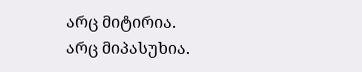არც მიტირია.
არც მიპასუხია.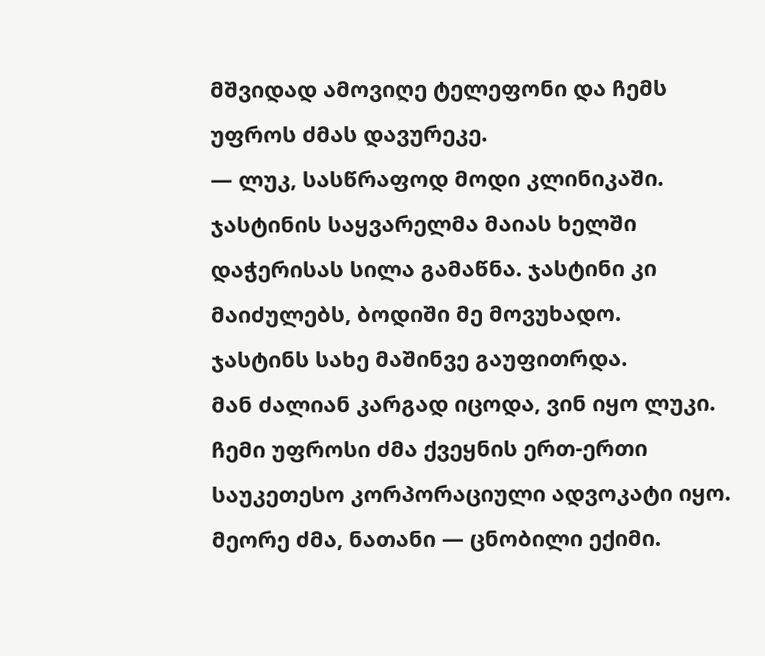მშვიდად ამოვიღე ტელეფონი და ჩემს უფროს ძმას დავურეკე.
— ლუკ, სასწრაფოდ მოდი კლინიკაში. ჯასტინის საყვარელმა მაიას ხელში დაჭერისას სილა გამაწნა. ჯასტინი კი მაიძულებს, ბოდიში მე მოვუხადო.
ჯასტინს სახე მაშინვე გაუფითრდა.
მან ძალიან კარგად იცოდა, ვინ იყო ლუკი.
ჩემი უფროსი ძმა ქვეყნის ერთ-ერთი საუკეთესო კორპორაციული ადვოკატი იყო.
მეორე ძმა, ნათანი — ცნობილი ექიმი.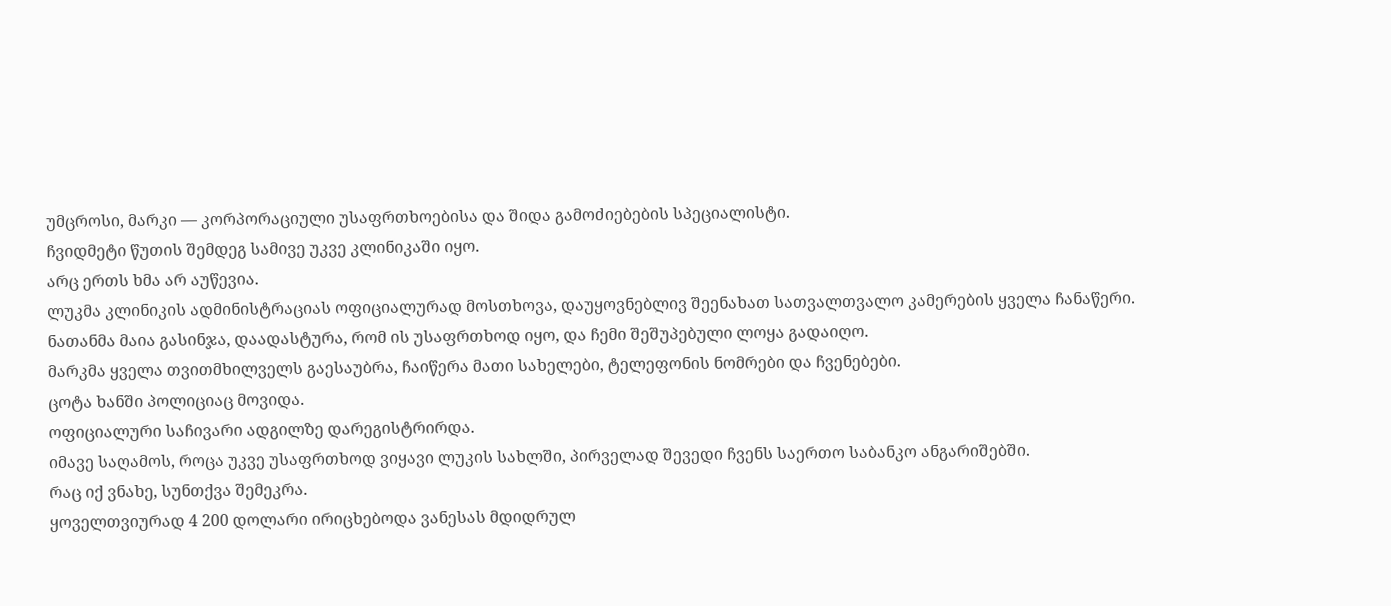უმცროსი, მარკი — კორპორაციული უსაფრთხოებისა და შიდა გამოძიებების სპეციალისტი.
ჩვიდმეტი წუთის შემდეგ სამივე უკვე კლინიკაში იყო.
არც ერთს ხმა არ აუწევია.
ლუკმა კლინიკის ადმინისტრაციას ოფიციალურად მოსთხოვა, დაუყოვნებლივ შეენახათ სათვალთვალო კამერების ყველა ჩანაწერი.
ნათანმა მაია გასინჯა, დაადასტურა, რომ ის უსაფრთხოდ იყო, და ჩემი შეშუპებული ლოყა გადაიღო.
მარკმა ყველა თვითმხილველს გაესაუბრა, ჩაიწერა მათი სახელები, ტელეფონის ნომრები და ჩვენებები.
ცოტა ხანში პოლიციაც მოვიდა.
ოფიციალური საჩივარი ადგილზე დარეგისტრირდა.
იმავე საღამოს, როცა უკვე უსაფრთხოდ ვიყავი ლუკის სახლში, პირველად შევედი ჩვენს საერთო საბანკო ანგარიშებში.
რაც იქ ვნახე, სუნთქვა შემეკრა.
ყოველთვიურად 4 200 დოლარი ირიცხებოდა ვანესას მდიდრულ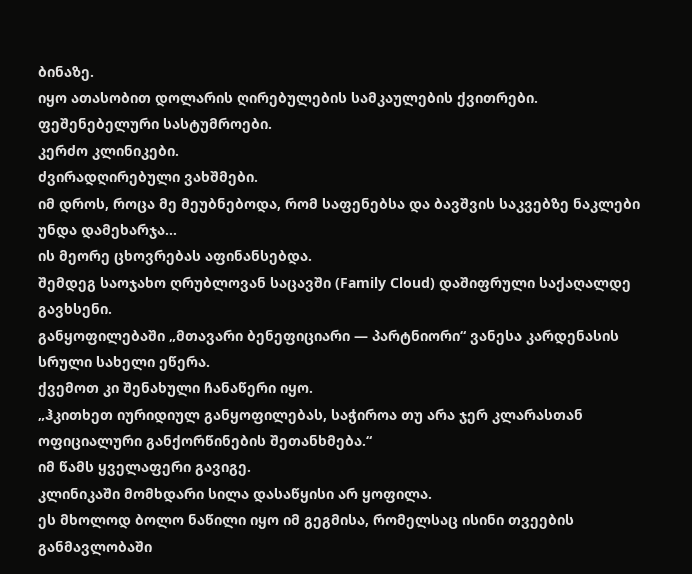ბინაზე.
იყო ათასობით დოლარის ღირებულების სამკაულების ქვითრები.
ფეშენებელური სასტუმროები.
კერძო კლინიკები.
ძვირადღირებული ვახშმები.
იმ დროს, როცა მე მეუბნებოდა, რომ საფენებსა და ბავშვის საკვებზე ნაკლები უნდა დამეხარჯა…
ის მეორე ცხოვრებას აფინანსებდა.
შემდეგ საოჯახო ღრუბლოვან საცავში (Family Cloud) დაშიფრული საქაღალდე გავხსენი.
განყოფილებაში „მთავარი ბენეფიციარი — პარტნიორი“ ვანესა კარდენასის სრული სახელი ეწერა.
ქვემოთ კი შენახული ჩანაწერი იყო.
„ჰკითხეთ იურიდიულ განყოფილებას, საჭიროა თუ არა ჯერ კლარასთან ოფიციალური განქორწინების შეთანხმება.“
იმ წამს ყველაფერი გავიგე.
კლინიკაში მომხდარი სილა დასაწყისი არ ყოფილა.
ეს მხოლოდ ბოლო ნაწილი იყო იმ გეგმისა, რომელსაც ისინი თვეების განმავლობაში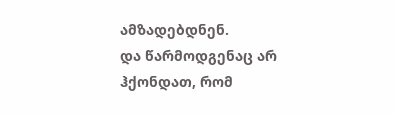ამზადებდნენ.
და წარმოდგენაც არ ჰქონდათ, რომ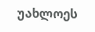უახლოეს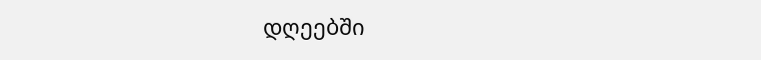დღეებში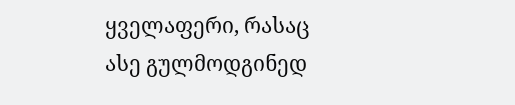ყველაფერი, რასაც ასე გულმოდგინედ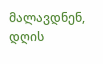მალავდნენ, დღის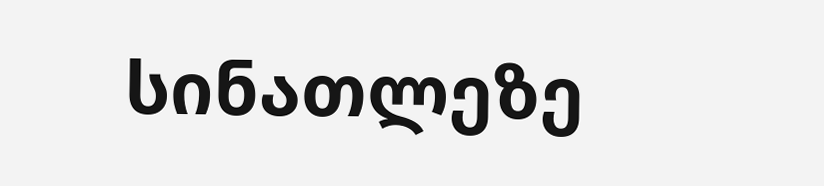სინათლეზე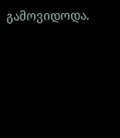გამოვიდოდა.